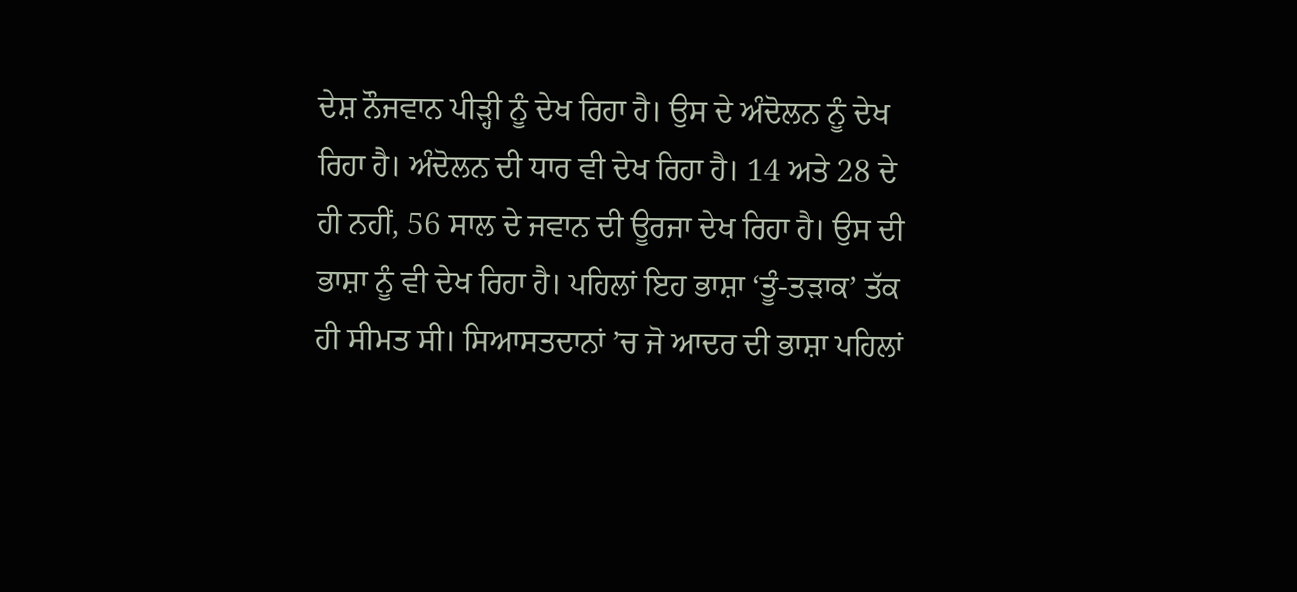ਦੇਸ਼ ਨੌਜਵਾਨ ਪੀੜ੍ਹੀ ਨੂੰ ਦੇਖ ਰਿਹਾ ਹੈ। ਉਸ ਦੇ ਅੰਦੋਲਨ ਨੂੰ ਦੇਖ ਰਿਹਾ ਹੈ। ਅੰਦੋਲਨ ਦੀ ਧਾਰ ਵੀ ਦੇਖ ਰਿਹਾ ਹੈ। 14 ਅਤੇ 28 ਦੇ ਹੀ ਨਹੀਂ, 56 ਸਾਲ ਦੇ ਜਵਾਨ ਦੀ ਊਰਜਾ ਦੇਖ ਰਿਹਾ ਹੈ। ਉਸ ਦੀ ਭਾਸ਼ਾ ਨੂੰ ਵੀ ਦੇਖ ਰਿਹਾ ਹੈ। ਪਹਿਲਾਂ ਇਹ ਭਾਸ਼ਾ ‘ਤੂੰ-ਤੜਾਕ’ ਤੱਕ ਹੀ ਸੀਮਤ ਸੀ। ਸਿਆਸਤਦਾਨਾਂ ’ਚ ਜੋ ਆਦਰ ਦੀ ਭਾਸ਼ਾ ਪਹਿਲਾਂ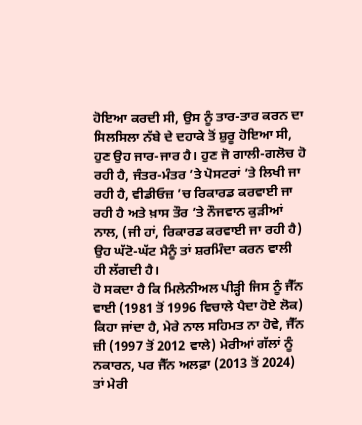ਹੋਇਆ ਕਰਦੀ ਸੀ, ਉਸ ਨੂੰ ਤਾਰ-ਤਾਰ ਕਰਨ ਦਾ ਸਿਲਸਿਲਾ ਨੱਬੇ ਦੇ ਦਹਾਕੇ ਤੋਂ ਸ਼ੁਰੂ ਹੋਇਆ ਸੀ, ਹੁਣ ਉਹ ਜਾਰ-ਜਾਰ ਹੈ। ਹੁਣ ਜੋ ਗਾਲੀ-ਗਲੋਚ ਹੋ ਰਹੀ ਹੈ, ਜੰਤਰ-ਮੰਤਰ ’ਤੇ ਪੋਸਟਰਾਂ ’ਤੇ ਲਿਖੀ ਜਾ ਰਹੀ ਹੈ, ਵੀਡੀਓਜ਼ ’ਚ ਰਿਕਾਰਡ ਕਰਵਾਈ ਜਾ ਰਹੀ ਹੈ ਅਤੇ ਖ਼ਾਸ ਤੌਰ ’ਤੇ ਨੌਜਵਾਨ ਕੁੜੀਆਂ ਨਾਲ, (ਜੀ ਹਾਂ, ਰਿਕਾਰਡ ਕਰਵਾਈ ਜਾ ਰਹੀ ਹੈ) ਉਹ ਘੱਟੋ-ਘੱਟ ਮੈਨੂੰ ਤਾਂ ਸ਼ਰਮਿੰਦਾ ਕਰਨ ਵਾਲੀ ਹੀ ਲੱਗਦੀ ਹੈ।
ਹੋ ਸਕਦਾ ਹੈ ਕਿ ਮਿਲੇਨੀਅਲ ਪੀੜ੍ਹੀ ਜਿਸ ਨੂੰ ਜੈੱਨ ਵਾਈ (1981 ਤੋਂ 1996 ਵਿਚਾਲੇ ਪੈਦਾ ਹੋਏ ਲੋਕ) ਕਿਹਾ ਜਾਂਦਾ ਹੈ, ਮੇਰੇ ਨਾਲ ਸਹਿਮਤ ਨਾ ਹੋਵੇ, ਜੈੱਨ ਜ਼ੀ (1997 ਤੋਂ 2012 ਵਾਲੇ) ਮੇਰੀਆਂ ਗੱਲਾਂ ਨੂੰ ਨਕਾਰਨ, ਪਰ ਜੈੱਨ ਅਲਫ਼ਾ (2013 ਤੋਂ 2024) ਤਾਂ ਮੇਰੀ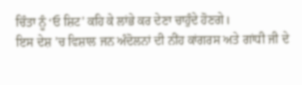ਚਿੰਤਾ ਨੂੰ ‘ਓ ਸ਼ਿਟ’ ਕਹਿ ਕੇ ਲਾਂਭੇ ਕਰ ਦੇਣਾ ਚਾਹੁੰਦੇ ਹੋਣਗੇ।
ਇਸ ਦੇਸ਼ ’ਚ ਵਿਸ਼ਾਲ ਜਨ ਅੰਦੋਲਨਾਂ ਦੀ ਨੀਂਹ ਕਾਂਗਰਸ ਅਤੇ ਗਾਂਧੀ ਜੀ ਦੇ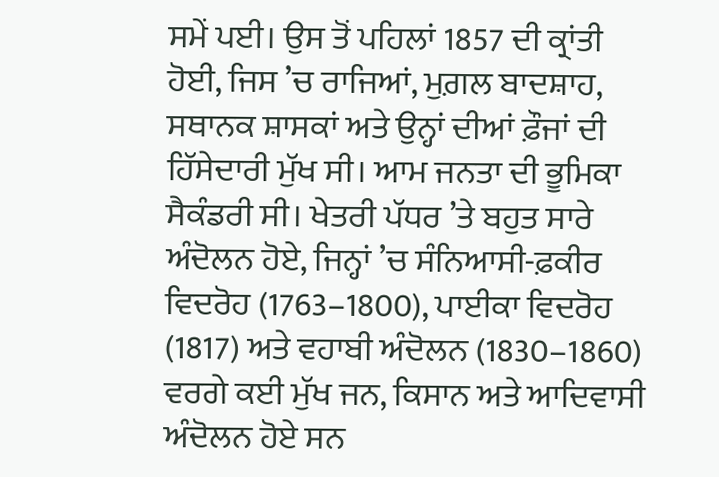ਸਮੇਂ ਪਈ। ਉਸ ਤੋਂ ਪਹਿਲਾਂ 1857 ਦੀ ਕ੍ਰਾਂਤੀ ਹੋਈ, ਜਿਸ ’ਚ ਰਾਜਿਆਂ, ਮੁਗ਼ਲ ਬਾਦਸ਼ਾਹ, ਸਥਾਨਕ ਸ਼ਾਸਕਾਂ ਅਤੇ ਉਨ੍ਹਾਂ ਦੀਆਂ ਫ਼ੌਜਾਂ ਦੀ ਹਿੱਸੇਦਾਰੀ ਮੁੱਖ ਸੀ। ਆਮ ਜਨਤਾ ਦੀ ਭੂਮਿਕਾ ਸੈਕੰਡਰੀ ਸੀ। ਖੇਤਰੀ ਪੱਧਰ ’ਤੇ ਬਹੁਤ ਸਾਰੇ ਅੰਦੋਲਨ ਹੋਏ, ਜਿਨ੍ਹਾਂ ’ਚ ਸੰਨਿਆਸੀ-ਫ਼ਕੀਰ ਵਿਦਰੋਹ (1763–1800), ਪਾਈਕਾ ਵਿਦਰੋਹ (1817) ਅਤੇ ਵਹਾਬੀ ਅੰਦੋਲਨ (1830–1860) ਵਰਗੇ ਕਈ ਮੁੱਖ ਜਨ, ਕਿਸਾਨ ਅਤੇ ਆਦਿਵਾਸੀ ਅੰਦੋਲਨ ਹੋਏ ਸਨ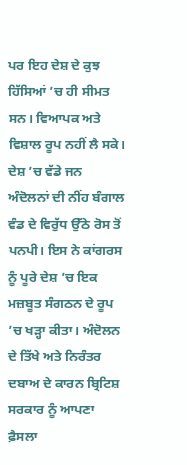ਪਰ ਇਹ ਦੇਸ਼ ਦੇ ਕੁਝ ਹਿੱਸਿਆਂ ’ਚ ਹੀ ਸੀਮਤ ਸਨ। ਵਿਆਪਕ ਅਤੇ ਵਿਸ਼ਾਲ ਰੂਪ ਨਹੀਂ ਲੈ ਸਕੇ।
ਦੇਸ਼ ’ਚ ਵੱਡੇ ਜਨ ਅੰਦੋਲਨਾਂ ਦੀ ਨੀਂਹ ਬੰਗਾਲ ਵੰਡ ਦੇ ਵਿਰੁੱਧ ਉੱਠੇ ਰੋਸ ਤੋਂ ਪਨਪੀ। ਇਸ ਨੇ ਕਾਂਗਰਸ ਨੂੰ ਪੂਰੇ ਦੇਸ਼ ’ਚ ਇਕ ਮਜ਼ਬੂਤ ਸੰਗਠਨ ਦੇ ਰੂਪ ’ਚ ਖੜ੍ਹਾ ਕੀਤਾ। ਅੰਦੋਲਨ ਦੇ ਤਿੱਖੇ ਅਤੇ ਨਿਰੰਤਰ ਦਬਾਅ ਦੇ ਕਾਰਨ ਬ੍ਰਿਟਿਸ਼ ਸਰਕਾਰ ਨੂੰ ਆਪਣਾ ਫ਼ੈਸਲਾ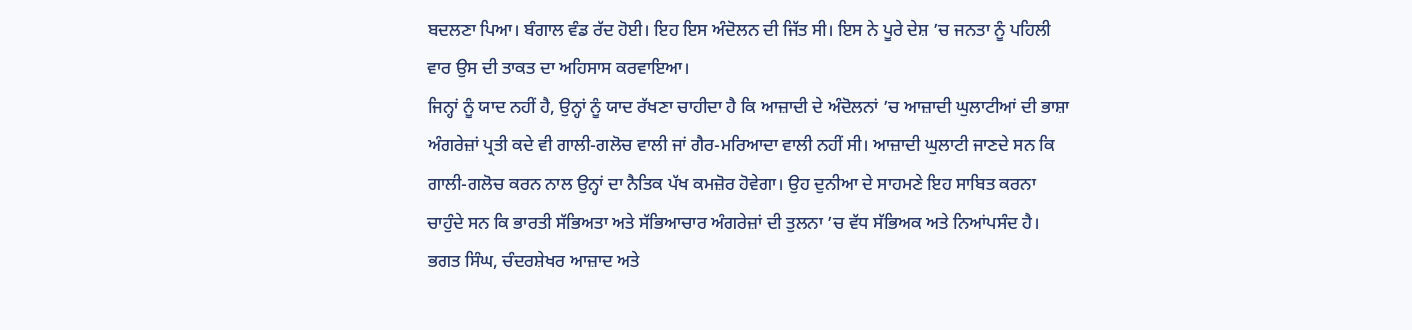ਬਦਲਣਾ ਪਿਆ। ਬੰਗਾਲ ਵੰਡ ਰੱਦ ਹੋਈ। ਇਹ ਇਸ ਅੰਦੋਲਨ ਦੀ ਜਿੱਤ ਸੀ। ਇਸ ਨੇ ਪੂਰੇ ਦੇਸ਼ ’ਚ ਜਨਤਾ ਨੂੰ ਪਹਿਲੀ ਵਾਰ ਉਸ ਦੀ ਤਾਕਤ ਦਾ ਅਹਿਸਾਸ ਕਰਵਾਇਆ।
ਜਿਨ੍ਹਾਂ ਨੂੰ ਯਾਦ ਨਹੀਂ ਹੈ, ਉਨ੍ਹਾਂ ਨੂੰ ਯਾਦ ਰੱਖਣਾ ਚਾਹੀਦਾ ਹੈ ਕਿ ਆਜ਼ਾਦੀ ਦੇ ਅੰਦੋਲਨਾਂ ’ਚ ਆਜ਼ਾਦੀ ਘੁਲਾਟੀਆਂ ਦੀ ਭਾਸ਼ਾ ਅੰਗਰੇਜ਼ਾਂ ਪ੍ਰਤੀ ਕਦੇ ਵੀ ਗਾਲੀ-ਗਲੋਚ ਵਾਲੀ ਜਾਂ ਗੈਰ-ਮਰਿਆਦਾ ਵਾਲੀ ਨਹੀਂ ਸੀ। ਆਜ਼ਾਦੀ ਘੁਲਾਟੀ ਜਾਣਦੇ ਸਨ ਕਿ ਗਾਲੀ-ਗਲੋਚ ਕਰਨ ਨਾਲ ਉਨ੍ਹਾਂ ਦਾ ਨੈਤਿਕ ਪੱਖ ਕਮਜ਼ੋਰ ਹੋਵੇਗਾ। ਉਹ ਦੁਨੀਆ ਦੇ ਸਾਹਮਣੇ ਇਹ ਸਾਬਿਤ ਕਰਨਾ ਚਾਹੁੰਦੇ ਸਨ ਕਿ ਭਾਰਤੀ ਸੱਭਿਅਤਾ ਅਤੇ ਸੱਭਿਆਚਾਰ ਅੰਗਰੇਜ਼ਾਂ ਦੀ ਤੁਲਨਾ ’ਚ ਵੱਧ ਸੱਭਿਅਕ ਅਤੇ ਨਿਆਂਪਸੰਦ ਹੈ।
ਭਗਤ ਸਿੰਘ, ਚੰਦਰਸ਼ੇਖਰ ਆਜ਼ਾਦ ਅਤੇ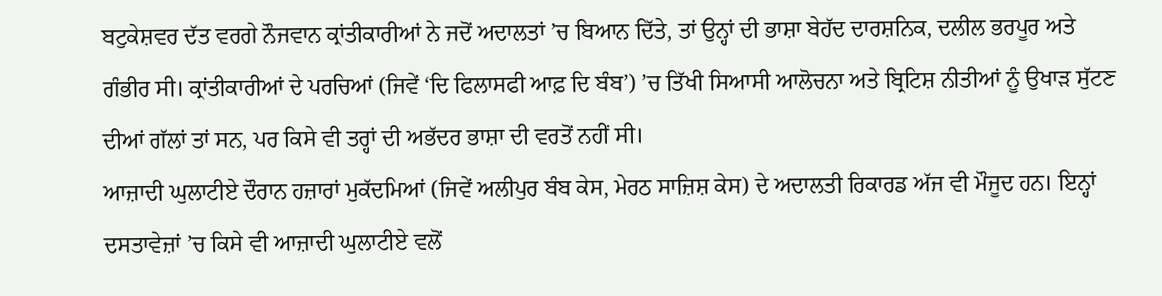ਬਟੁਕੇਸ਼ਵਰ ਦੱਤ ਵਰਗੇ ਨੌਜਵਾਨ ਕ੍ਰਾਂਤੀਕਾਰੀਆਂ ਨੇ ਜਦੋਂ ਅਦਾਲਤਾਂ ’ਚ ਬਿਆਨ ਦਿੱਤੇ, ਤਾਂ ਉਨ੍ਹਾਂ ਦੀ ਭਾਸ਼ਾ ਬੇਹੱਦ ਦਾਰਸ਼ਨਿਕ, ਦਲੀਲ ਭਰਪੂਰ ਅਤੇ ਗੰਭੀਰ ਸੀ। ਕ੍ਰਾਂਤੀਕਾਰੀਆਂ ਦੇ ਪਰਚਿਆਂ (ਜਿਵੇਂ ‘ਦਿ ਫਿਲਾਸਫੀ ਆਫ਼ ਦਿ ਬੰਬ’) ’ਚ ਤਿੱਖੀ ਸਿਆਸੀ ਆਲੋਚਨਾ ਅਤੇ ਬ੍ਰਿਟਿਸ਼ ਨੀਤੀਆਂ ਨੂੰ ਉਖਾੜ ਸੁੱਟਣ ਦੀਆਂ ਗੱਲਾਂ ਤਾਂ ਸਨ, ਪਰ ਕਿਸੇ ਵੀ ਤਰ੍ਹਾਂ ਦੀ ਅਭੱਦਰ ਭਾਸ਼ਾ ਦੀ ਵਰਤੋਂ ਨਹੀਂ ਸੀ।
ਆਜ਼ਾਦੀ ਘੁਲਾਟੀਏ ਦੌਰਾਨ ਹਜ਼ਾਰਾਂ ਮੁਕੱਦਮਿਆਂ (ਜਿਵੇਂ ਅਲੀਪੁਰ ਬੰਬ ਕੇਸ, ਮੇਰਠ ਸਾਜ਼ਿਸ਼ ਕੇਸ) ਦੇ ਅਦਾਲਤੀ ਰਿਕਾਰਡ ਅੱਜ ਵੀ ਮੌਜੂਦ ਹਨ। ਇਨ੍ਹਾਂ ਦਸਤਾਵੇਜ਼ਾਂ ’ਚ ਕਿਸੇ ਵੀ ਆਜ਼ਾਦੀ ਘੁਲਾਟੀਏ ਵਲੋਂ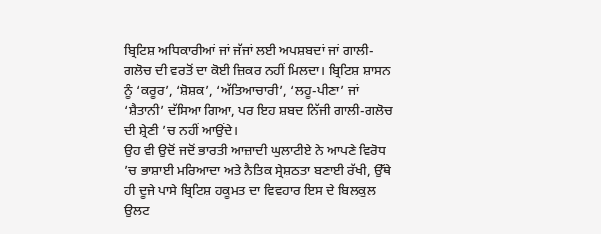ਬ੍ਰਿਟਿਸ਼ ਅਧਿਕਾਰੀਆਂ ਜਾਂ ਜੱਜਾਂ ਲਈ ਅਪਸ਼ਬਦਾਂ ਜਾਂ ਗਾਲੀ-ਗਲੋਚ ਦੀ ਵਰਤੋਂ ਦਾ ਕੋਈ ਜ਼ਿਕਰ ਨਹੀਂ ਮਿਲਦਾ। ਬ੍ਰਿਟਿਸ਼ ਸ਼ਾਸਨ ਨੂੰ ‘ਕਰੂਰ’, ‘ਸ਼ੋਸ਼ਕ’, ‘ਅੱਤਿਆਚਾਰੀ’, ‘ਲਹੂ-ਪੀਣਾ’ ਜਾਂ ‘ਸ਼ੈਤਾਨੀ’ ਦੱਸਿਆ ਗਿਆ, ਪਰ ਇਹ ਸ਼ਬਦ ਨਿੱਜੀ ਗਾਲੀ-ਗਲੋਚ ਦੀ ਸ਼੍ਰੇਣੀ ’ਚ ਨਹੀਂ ਆਉਂਦੇ।
ਉਹ ਵੀ ਉਦੋਂ ਜਦੋਂ ਭਾਰਤੀ ਆਜ਼ਾਦੀ ਘੁਲਾਟੀਏ ਨੇ ਆਪਣੇ ਵਿਰੋਧ ’ਚ ਭਾਸ਼ਾਈ ਮਰਿਆਦਾ ਅਤੇ ਨੈਤਿਕ ਸ੍ਰੇਸ਼ਠਤਾ ਬਣਾਈ ਰੱਖੀ, ਉੱਥੇ ਹੀ ਦੂਜੇ ਪਾਸੇ ਬ੍ਰਿਟਿਸ਼ ਹਕੂਮਤ ਦਾ ਵਿਵਹਾਰ ਇਸ ਦੇ ਬਿਲਕੁਲ ਉਲਟ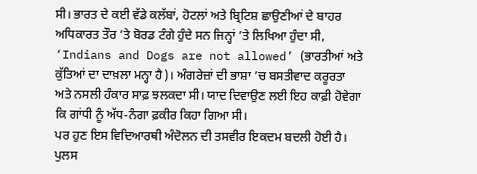ਸੀ। ਭਾਰਤ ਦੇ ਕਈ ਵੱਡੇ ਕਲੱਬਾਂ, ਹੋਟਲਾਂ ਅਤੇ ਬ੍ਰਿਟਿਸ਼ ਛਾਉਣੀਆਂ ਦੇ ਬਾਹਰ ਅਧਿਕਾਰਤ ਤੌਰ ’ਤੇ ਬੋਰਡ ਟੰਗੇ ਹੁੰਦੇ ਸਨ ਜਿਨ੍ਹਾਂ ’ਤੇ ਲਿਖਿਆ ਹੁੰਦਾ ਸੀ, ‘Indians and Dogs are not allowed’ (ਭਾਰਤੀਆਂ ਅਤੇ ਕੁੱਤਿਆਂ ਦਾ ਦਾਖ਼ਲਾ ਮਨ੍ਹਾ ਹੈ)। ਅੰਗਰੇਜ਼ਾਂ ਦੀ ਭਾਸ਼ਾ ’ਚ ਬਸਤੀਵਾਦ ਕਰੂਰਤਾ ਅਤੇ ਨਸਲੀ ਹੰਕਾਰ ਸਾਫ਼ ਝਲਕਦਾ ਸੀ। ਯਾਦ ਦਿਵਾਉਣ ਲਈ ਇਹ ਕਾਫ਼ੀ ਹੋਵੇਗਾ ਕਿ ਗਾਂਧੀ ਨੂੰ ਅੱਧ-ਨੰਗਾ ਫ਼ਕੀਰ ਕਿਹਾ ਗਿਆ ਸੀ।
ਪਰ ਹੁਣ ਇਸ ਵਿਦਿਆਰਥੀ ਅੰਦੋਲਨ ਦੀ ਤਸਵੀਰ ਇਕਦਮ ਬਦਲੀ ਹੋਈ ਹੈ। ਪੁਲਸ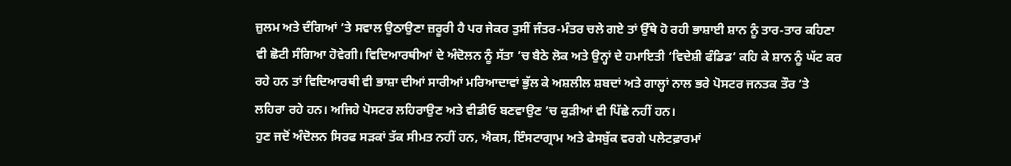ਜ਼ੁਲਮ ਅਤੇ ਦੰਗਿਆਂ ’ਤੇ ਸਵਾਲ ਉਠਾਉਣਾ ਜ਼ਰੂਰੀ ਹੈ ਪਰ ਜੇਕਰ ਤੁਸੀਂ ਜੰਤਰ-ਮੰਤਰ ਚਲੇ ਗਏ ਤਾਂ ਉੱਥੇ ਹੋ ਰਹੀ ਭਾਸ਼ਾਈ ਸ਼ਾਨ ਨੂੰ ਤਾਰ-ਤਾਰ ਕਹਿਣਾ ਵੀ ਛੋਟੀ ਸੰਗਿਆ ਹੋਵੇਗੀ। ਵਿਦਿਆਰਥੀਆਂ ਦੇ ਅੰਦੋਲਨ ਨੂੰ ਸੱਤਾ ’ਚ ਬੈਠੇ ਲੋਕ ਅਤੇ ਉਨ੍ਹਾਂ ਦੇ ਹਮਾਇਤੀ ‘ਵਿਦੇਸ਼ੀ ਫੰਡਿਡ’ ਕਹਿ ਕੇ ਸ਼ਾਨ ਨੂੰ ਘੱਟ ਕਰ ਰਹੇ ਹਨ ਤਾਂ ਵਿਦਿਆਰਥੀ ਵੀ ਭਾਸ਼ਾ ਦੀਆਂ ਸਾਰੀਆਂ ਮਰਿਆਦਾਵਾਂ ਭੁੱਲ ਕੇ ਅਸ਼ਲੀਲ ਸ਼ਬਦਾਂ ਅਤੇ ਗਾਲ੍ਹਾਂ ਨਾਲ ਭਰੇ ਪੋਸਟਰ ਜਨਤਕ ਤੌਰ ’ਤੇ ਲਹਿਰਾ ਰਹੇ ਹਨ। ਅਜਿਹੇ ਪੋਸਟਰ ਲਹਿਰਾਉਣ ਅਤੇ ਵੀਡੀਓ ਬਣਵਾਉਣ ’ਚ ਕੁੜੀਆਂ ਵੀ ਪਿੱਛੇ ਨਹੀਂ ਹਨ।
ਹੁਣ ਜਦੋਂ ਅੰਦੋਲਨ ਸਿਰਫ ਸੜਕਾਂ ਤੱਕ ਸੀਮਤ ਨਹੀਂ ਹਨ, ਐਕਸ, ਇੰਸਟਾਗ੍ਰਾਮ ਅਤੇ ਫੇਸਬੁੱਕ ਵਰਗੇ ਪਲੇਟਫ਼ਾਰਮਾਂ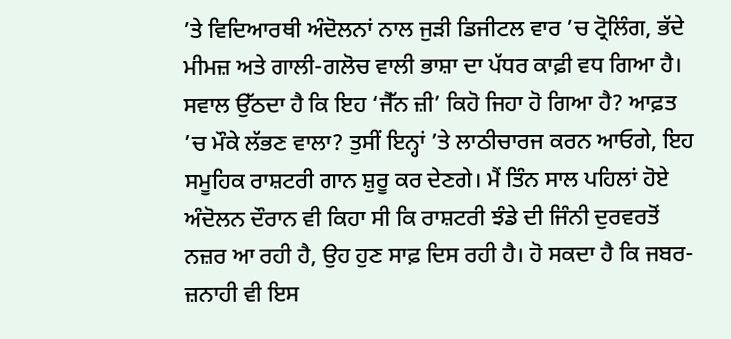’ਤੇ ਵਿਦਿਆਰਥੀ ਅੰਦੋਲਨਾਂ ਨਾਲ ਜੁੜੀ ਡਿਜੀਟਲ ਵਾਰ ’ਚ ਟ੍ਰੋਲਿੰਗ, ਭੱਦੇ ਮੀਮਜ਼ ਅਤੇ ਗਾਲੀ-ਗਲੋਚ ਵਾਲੀ ਭਾਸ਼ਾ ਦਾ ਪੱਧਰ ਕਾਫ਼ੀ ਵਧ ਗਿਆ ਹੈ।
ਸਵਾਲ ਉੱਠਦਾ ਹੈ ਕਿ ਇਹ ‘ਜੈੱਨ ਜ਼ੀ’ ਕਿਹੋ ਜਿਹਾ ਹੋ ਗਿਆ ਹੈ? ਆਫ਼ਤ ’ਚ ਮੌਕੇ ਲੱਭਣ ਵਾਲਾ? ਤੁਸੀਂ ਇਨ੍ਹਾਂ ’ਤੇ ਲਾਠੀਚਾਰਜ ਕਰਨ ਆਓਗੇ, ਇਹ ਸਮੂਹਿਕ ਰਾਸ਼ਟਰੀ ਗਾਨ ਸ਼ੁਰੂ ਕਰ ਦੇਣਗੇ। ਮੈਂ ਤਿੰਨ ਸਾਲ ਪਹਿਲਾਂ ਹੋਏ ਅੰਦੋਲਨ ਦੌਰਾਨ ਵੀ ਕਿਹਾ ਸੀ ਕਿ ਰਾਸ਼ਟਰੀ ਝੰਡੇ ਦੀ ਜਿੰਨੀ ਦੁਰਵਰਤੋਂ ਨਜ਼ਰ ਆ ਰਹੀ ਹੈ, ਉਹ ਹੁਣ ਸਾਫ਼ ਦਿਸ ਰਹੀ ਹੈ। ਹੋ ਸਕਦਾ ਹੈ ਕਿ ਜਬਰ-ਜ਼ਨਾਹੀ ਵੀ ਇਸ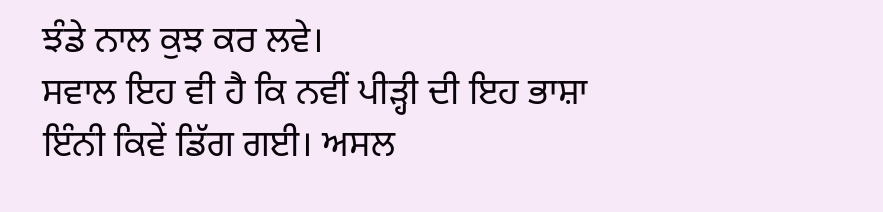ਝੰਡੇ ਨਾਲ ਕੁਝ ਕਰ ਲਵੇ।
ਸਵਾਲ ਇਹ ਵੀ ਹੈ ਕਿ ਨਵੀਂ ਪੀੜ੍ਹੀ ਦੀ ਇਹ ਭਾਸ਼ਾ ਇੰਨੀ ਕਿਵੇਂ ਡਿੱਗ ਗਈ। ਅਸਲ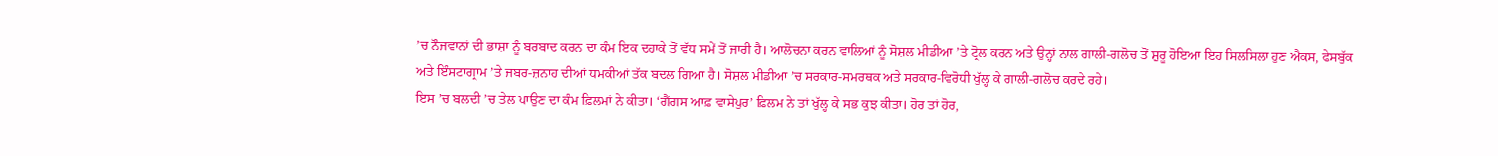’ਚ ਨੌਜਵਾਨਾਂ ਦੀ ਭਾਸ਼ਾ ਨੂੰ ਬਰਬਾਦ ਕਰਨ ਦਾ ਕੰਮ ਇਕ ਦਹਾਕੇ ਤੋਂ ਵੱਧ ਸਮੇਂ ਤੋਂ ਜਾਰੀ ਹੈ। ਆਲੋਚਨਾ ਕਰਨ ਵਾਲਿਆਂ ਨੂੰ ਸੋਸ਼ਲ ਮੀਡੀਆ ’ਤੇ ਟ੍ਰੋਲ ਕਰਨ ਅਤੇ ਉਨ੍ਹਾਂ ਨਾਲ ਗਾਲੀ-ਗਲੋਚ ਤੋਂ ਸ਼ੁਰੂ ਹੋਇਆ ਇਹ ਸਿਲਸਿਲਾ ਹੁਣ ਐਕਸ, ਫੇਸਬੁੱਕ ਅਤੇ ਇੰਸਟਾਗ੍ਰਾਮ ’ਤੇ ਜਬਰ-ਜ਼ਨਾਹ ਦੀਆਂ ਧਮਕੀਆਂ ਤੱਕ ਬਦਲ ਗਿਆ ਹੈ। ਸੋਸ਼ਲ ਮੀਡੀਆ ’ਚ ਸਰਕਾਰ-ਸਮਰਥਕ ਅਤੇ ਸਰਕਾਰ-ਵਿਰੋਧੀ ਖੁੱਲ੍ਹ ਕੇ ਗਾਲੀ-ਗਲੋਚ ਕਰਦੇ ਰਹੇ।
ਇਸ ’ਚ ਬਲਦੀ ’ਚ ਤੇਲ ਪਾਉਣ ਦਾ ਕੰਮ ਫ਼ਿਲਮਾਂ ਨੇ ਕੀਤਾ। ‘ਗੈਂਗਸ ਆਫ਼ ਵਾਸੇਪੁਰ’ ਫ਼ਿਲਮ ਨੇ ਤਾਂ ਖੁੱਲ੍ਹ ਕੇ ਸਭ ਕੁਝ ਕੀਤਾ। ਹੋਰ ਤਾਂ ਹੋਰ,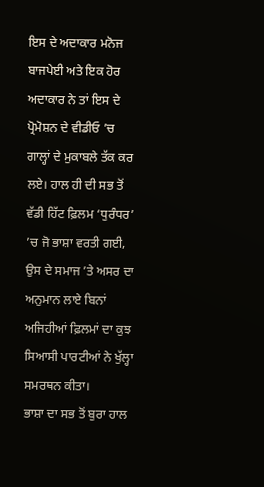ਇਸ ਦੇ ਅਦਾਕਾਰ ਮਨੋਜ ਬਾਜਪੇਈ ਅਤੇ ਇਕ ਹੋਰ ਅਦਾਕਾਰ ਨੇ ਤਾਂ ਇਸ ਦੇ ਪ੍ਰੋਮੋਸ਼ਨ ਦੇ ਵੀਡੀਓ ’ਚ ਗਾਲ੍ਹਾਂ ਦੇ ਮੁਕਾਬਲੇ ਤੱਕ ਕਰ ਲਏ। ਹਾਲ ਹੀ ਦੀ ਸਭ ਤੋਂ ਵੱਡੀ ਹਿੱਟ ਫ਼ਿਲਮ ‘ਧੁਰੰਧਰ’ ’ਚ ਜੋ ਭਾਸ਼ਾ ਵਰਤੀ ਗਈ, ਉਸ ਦੇ ਸਮਾਜ ’ਤੇ ਅਸਰ ਦਾ ਅਨੁਮਾਨ ਲਾਏ ਬਿਨਾਂ ਅਜਿਹੀਆਂ ਫ਼ਿਲਮਾਂ ਦਾ ਕੁਝ ਸਿਆਸੀ ਪਾਰਟੀਆਂ ਨੇ ਖੁੱਲ੍ਹਾ ਸਮਰਥਨ ਕੀਤਾ।
ਭਾਸ਼ਾ ਦਾ ਸਭ ਤੋਂ ਬੁਰਾ ਹਾਲ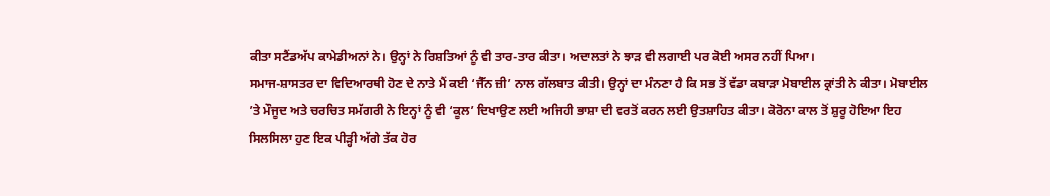ਕੀਤਾ ਸਟੈਂਡਅੱਪ ਕਾਮੇਡੀਅਨਾਂ ਨੇ। ਉਨ੍ਹਾਂ ਨੇ ਰਿਸ਼ਤਿਆਂ ਨੂੰ ਵੀ ਤਾਰ-ਤਾਰ ਕੀਤਾ। ਅਦਾਲਤਾਂ ਨੇ ਝਾੜ ਵੀ ਲਗਾਈ ਪਰ ਕੋਈ ਅਸਰ ਨਹੀਂ ਪਿਆ।
ਸਮਾਜ-ਸ਼ਾਸਤਰ ਦਾ ਵਿਦਿਆਰਥੀ ਹੋਣ ਦੇ ਨਾਤੇ ਮੈਂ ਕਈ ‘ਜੈੱਨ ਜ਼ੀ’ ਨਾਲ ਗੱਲਬਾਤ ਕੀਤੀ। ਉਨ੍ਹਾਂ ਦਾ ਮੰਨਣਾ ਹੈ ਕਿ ਸਭ ਤੋਂ ਵੱਡਾ ਕਬਾੜਾ ਮੋਬਾਈਲ ਕ੍ਰਾਂਤੀ ਨੇ ਕੀਤਾ। ਮੋਬਾਈਲ ’ਤੇ ਮੌਜੂਦ ਅਤੇ ਚਰਚਿਤ ਸਮੱਗਰੀ ਨੇ ਇਨ੍ਹਾਂ ਨੂੰ ਵੀ ‘ਕੂਲ’ ਦਿਖਾਉਣ ਲਈ ਅਜਿਹੀ ਭਾਸ਼ਾ ਦੀ ਵਰਤੋਂ ਕਰਨ ਲਈ ਉਤਸ਼ਾਹਿਤ ਕੀਤਾ। ਕੋਰੋਨਾ ਕਾਲ ਤੋਂ ਸ਼ੁਰੂ ਹੋਇਆ ਇਹ ਸਿਲਸਿਲਾ ਹੁਣ ਇਕ ਪੀੜ੍ਹੀ ਅੱਗੇ ਤੱਕ ਹੋਰ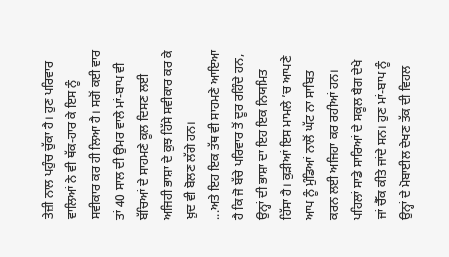ਤੇਜ਼ੀ ਨਾਲ ਪਹੁੰਚ ਚੁੱਕਾ ਹੈ। ਹੁਣ ਪਰਿਵਾਰ ਵਾਲਿਆਂ ਨੇ ਵੀ ਥੱਕ-ਹਾਰ ਕੇ ਇਸ ਨੂੰ ਸਵੀਕਾਰ ਕਰ ਹੀ ਲਿਆ ਹੈ। ਸਗੋਂ ਕਈ ਵਾਰ ਤਾਂ 40 ਸਾਲ ਦੀ ਉਮਰ ਵਾਲੇ ਮਾਂ-ਬਾਪ ਵੀ ਬੱਚਿਆਂ ਦੇ ਸਾਹਮਣੇ ਕੂਲ ਦਿਸਣ ਲਈ ਅਜਿਹੀ ਭਾਸ਼ਾ ਦੇ ਕੁਝ ਹਿੱਸੇ ਸਵੀਕਾਰ ਕਰ ਕੇ ਖ਼ੁਦ ਵੀ ਬੋਲਣ ਲੱਗੇ ਹਨ।
...ਅਤੇ ਇਹ ਇਕ ਤੱਥ ਵੀ ਸਾਹਮਣੇ ਆਇਆ ਹੈ ਕਿ ਜੋ ਬੱਚੇ ਪਰਿਵਾਰ ਤੋਂ ਦੂਰ ਰਹਿੰਦੇ ਹਨ, ਉਨ੍ਹਾਂ ਦੀ ਭਾਸ਼ਾ ਦਾ ਇਹ ਇਕ ਨਿਯਮਿਤ ਹਿੱਸਾ ਹੈ। ਕੁੜੀਆਂ ਇਸ ਮਾਮਲੇ ’ਚ ਆਪਣੇ ਆਪ ਨੂੰ ਮੁੰਡਿਆਂ ਨਾਲੋਂ ਘੱਟ ਨਾ ਸਾਬਿਤ ਕਰਨ ਲਈ ਅਜਿਹਾ ਕਰ ਰਹੀਆਂ ਹਨ। ਪਹਿਲਾਂ ਸਾਡੇ ਸਾਰਿਆਂ ਦੇ ਸਕੂਲ ਬੈਗ ਦੇਖੇ ਜਾਂ ਚੈੱਕ ਕੀਤੇ ਜਾਂਦੇ ਸਨ। ਹੁਣ ਮਾਂ-ਬਾਪ ਨੂੰ ਉਨ੍ਹਾਂ ਦੇ ਮੋਬਾਈਲ ਦੇਖਣ ਤੱਕ ਦੀ ਵਿਹਲ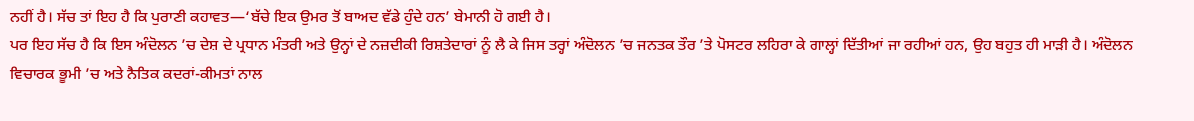ਨਹੀਂ ਹੈ। ਸੱਚ ਤਾਂ ਇਹ ਹੈ ਕਿ ਪੁਰਾਣੀ ਕਹਾਵਤ—‘ਬੱਚੇ ਇਕ ਉਮਰ ਤੋਂ ਬਾਅਦ ਵੱਡੇ ਹੁੰਦੇ ਹਨ’ ਬੇਮਾਨੀ ਹੋ ਗਈ ਹੈ।
ਪਰ ਇਹ ਸੱਚ ਹੈ ਕਿ ਇਸ ਅੰਦੋਲਨ ’ਚ ਦੇਸ਼ ਦੇ ਪ੍ਰਧਾਨ ਮੰਤਰੀ ਅਤੇ ਉਨ੍ਹਾਂ ਦੇ ਨਜ਼ਦੀਕੀ ਰਿਸ਼ਤੇਦਾਰਾਂ ਨੂੰ ਲੈ ਕੇ ਜਿਸ ਤਰ੍ਹਾਂ ਅੰਦੋਲਨ ’ਚ ਜਨਤਕ ਤੌਰ ’ਤੇ ਪੋਸਟਰ ਲਹਿਰਾ ਕੇ ਗਾਲ੍ਹਾਂ ਦਿੱਤੀਆਂ ਜਾ ਰਹੀਆਂ ਹਨ, ਉਹ ਬਹੁਤ ਹੀ ਮਾੜੀ ਹੈ। ਅੰਦੋਲਨ ਵਿਚਾਰਕ ਭੂਮੀ ’ਚ ਅਤੇ ਨੈਤਿਕ ਕਦਰਾਂ-ਕੀਮਤਾਂ ਨਾਲ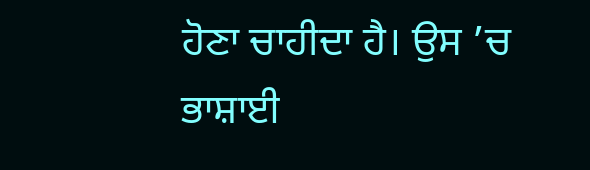ਹੋਣਾ ਚਾਹੀਦਾ ਹੈ। ਉਸ ’ਚ ਭਾਸ਼ਾਈ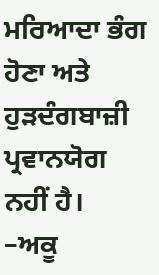ਮਰਿਆਦਾ ਭੰਗ ਹੋਣਾ ਅਤੇ ਹੁੜਦੰਗਬਾਜ਼ੀ ਪ੍ਰਵਾਨਯੋਗ ਨਹੀਂ ਹੈ।
–ਅਕੂ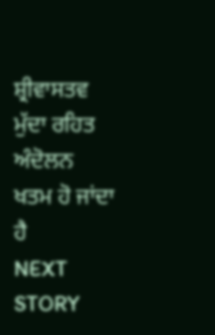ਸ਼੍ਰੀਵਾਸਤਵ
ਮੁੱਦਾ ਰਹਿਤ ਅੰਦੋਲਨ ਖਤਮ ਹੋ ਜਾਂਦਾ ਹੈ
NEXT STORY